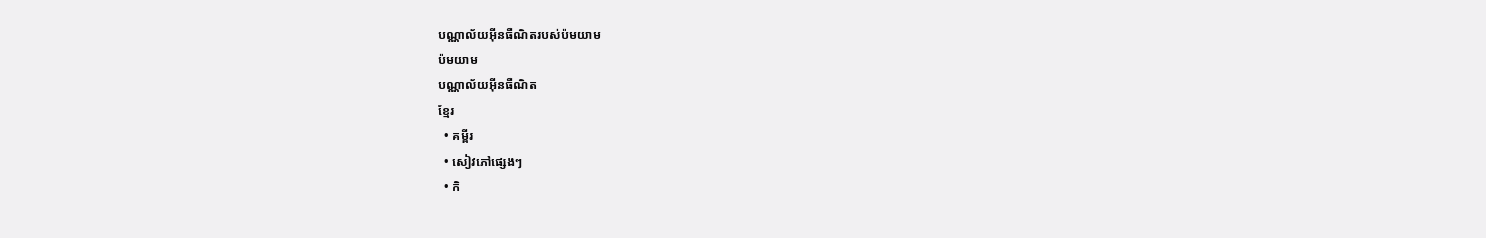បណ្ណាល័យអ៊ីនធឺណិតរបស់ប៉មយាម
ប៉មយាម
បណ្ណាល័យអ៊ីនធឺណិត
ខ្មែរ
  • គម្ពីរ
  • សៀវភៅផ្សេងៗ
  • កិ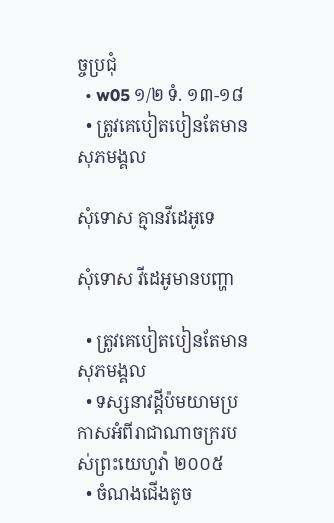ច្ចប្រជុំ
  • w05 ១/២ ទំ. ១៣-១៨
  • ត្រូវគេបៀតបៀនតែមានសុភមង្គល

សុំទោស គ្មានវីដេអូទេ

សុំទោស វីដេអូមានបញ្ហា

  • ត្រូវគេបៀតបៀនតែមានសុភមង្គល
  • ទស្សនាវដ្ដីប៉មយាមប្រកាសអំពីរាជាណាចក្ររបស់ព្រះយេហូវ៉ា ២០០៥
  • ចំណងជើងតូច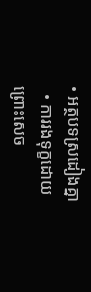• អត្ថបទស្រដៀងគ្នា
  • ការរងទុក្ខដោយព្រោះសេច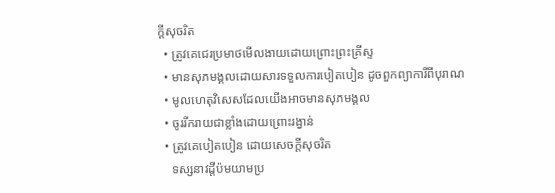ក្ដីសុចរិត
  • ត្រូវគេជេរប្រមាថមើលងាយដោយព្រោះព្រះគ្រីស្ទ
  • មានសុភមង្គលដោយសារទទួលការបៀតបៀន ដូចពួកព្យាការីពីបុរាណ
  • មូលហេតុវិសេសដែលយើងអាចមានសុភមង្គល
  • ចូររីករាយជាខ្លាំងដោយព្រោះរង្វាន់
  • ត្រូវគេបៀតបៀន ដោយសេចក្ដីសុចរិត
    ទស្សនាវដ្ដីប៉មយាមប្រ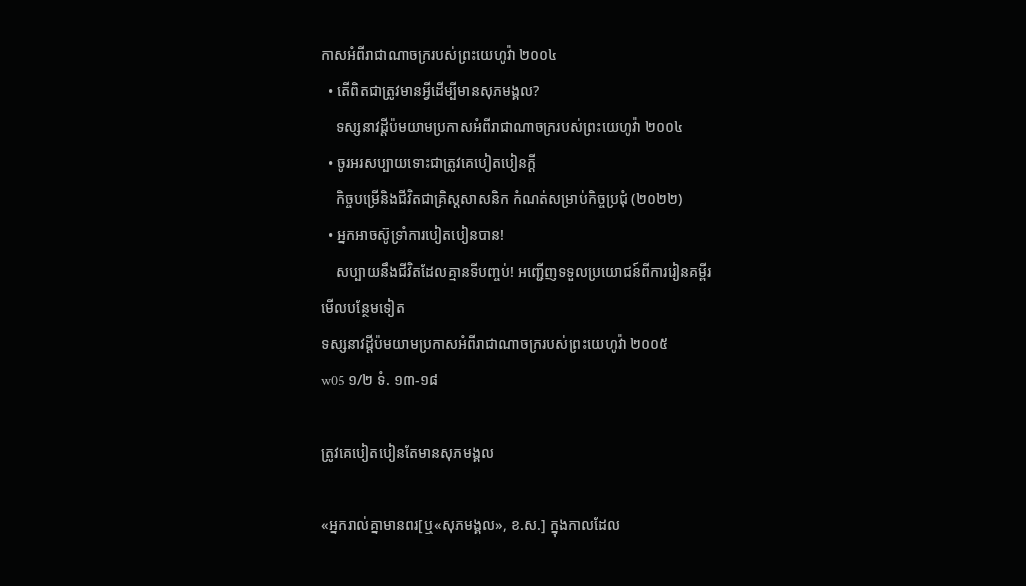កាសអំពីរាជាណាចក្ររបស់ព្រះយេហូវ៉ា ២០០៤
  • តើពិតជាត្រូវមានអ្វីដើម្បីមានសុភមង្គល?
    ទស្សនាវដ្ដីប៉មយាមប្រកាសអំពីរាជាណាចក្ររបស់ព្រះយេហូវ៉ា ២០០៤
  • ចូរអរសប្បាយទោះជាត្រូវគេបៀតបៀនក្ដី
    កិច្ចបម្រើនិងជីវិតជាគ្រិស្តសាសនិក កំណត់សម្រាប់កិច្ចប្រជុំ (២០២២)
  • អ្នកអាចស៊ូទ្រាំការបៀតបៀនបាន!
    សប្បាយនឹងជីវិតដែលគ្មានទីបញ្ចប់! អញ្ជើញទទួលប្រយោជន៍ពីការរៀនគម្ពីរ
មើលបន្ថែមទៀត
ទស្សនាវដ្ដីប៉មយាមប្រកាសអំពីរាជាណាចក្ររបស់ព្រះយេហូវ៉ា ២០០៥
w05 ១/២ ទំ. ១៣-១៨

ត្រូវគេបៀតបៀនតែមានសុភមង្គល

«អ្នករាល់គ្នាមានពរ[ឬ«សុភមង្គល», ខ.ស.] ក្នុងកាលដែល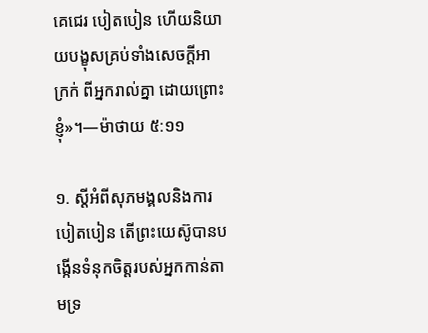គេជេរ បៀតបៀន ហើយនិយាយបង្ខុសគ្រប់ទាំងសេចក្ដីអាក្រក់ ពីអ្នករាល់គ្នា ដោយព្រោះខ្ញុំ»។—ម៉ាថាយ ៥:១១

១. ស្តីអំពីសុភមង្គលនិងការបៀតបៀន តើព្រះយេស៊ូបានបង្កើនទំនុកចិត្តរបស់អ្នកកាន់តាមទ្រ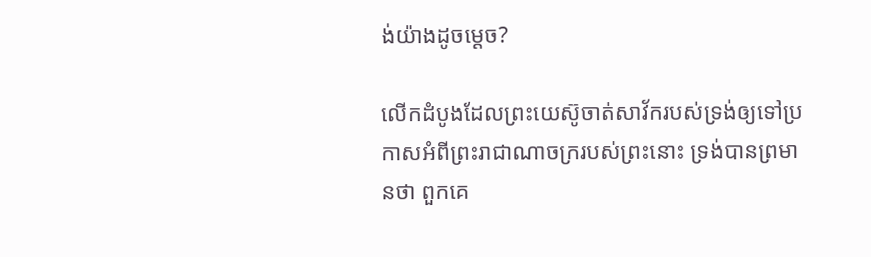ង់យ៉ាងដូចម្ដេច?

លើកដំបូងដែលព្រះយេស៊ូចាត់សាវ័ករបស់ទ្រង់ឲ្យទៅប្រកាសអំពីព្រះរាជាណាចក្ររបស់ព្រះនោះ ទ្រង់បានព្រមានថា ពួកគេ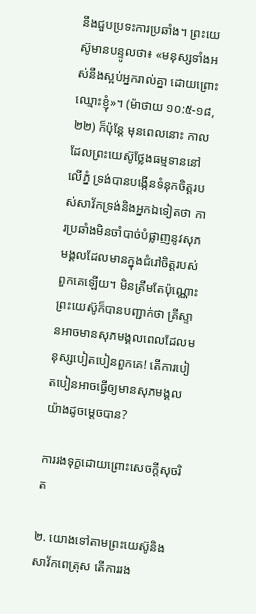នឹងជួបប្រទះការប្រឆាំង។ ព្រះយេស៊ូមានបន្ទូលថា៖ «មនុស្សទាំងអស់នឹងស្អប់អ្នករាល់គ្នា ដោយព្រោះឈ្មោះខ្ញុំ»។ (ម៉ាថាយ ១០:៥-១៨, ២២) ក៏ប៉ុន្តែ មុនពេលនោះ កាលដែលព្រះយេស៊ូថ្លែងធម្មទាននៅលើភ្នំ ទ្រង់បានបង្កើនទំនុកចិត្តរបស់សាវ័កទ្រង់និងអ្នកឯទៀតថា ការប្រឆាំងមិនចាំបាច់បំផ្លាញនូវសុភមង្គលដែលមានក្នុងជំរៅចិត្តរបស់ពួកគេឡើយ។ មិនត្រឹមតែប៉ុណ្ណោះ ព្រះយេស៊ូក៏បានបញ្ជាក់ថា គ្រីស្ទានអាចមានសុភមង្គលពេលដែលមនុស្សបៀតបៀនពួកគេ! តើការបៀតបៀនអាចធ្វើឲ្យមានសុភមង្គលយ៉ាងដូចម្ដេចបាន?

ការរងទុក្ខដោយព្រោះសេចក្ដីសុចរិត

២. យោងទៅតាមព្រះយេស៊ូនិងសាវ័កពេត្រុស តើការរង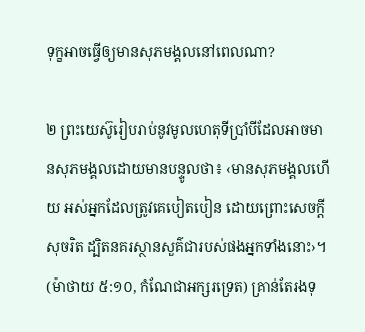ទុក្ខអាចធ្វើឲ្យមានសុភមង្គលនៅពេលណា?

២ ព្រះយេស៊ូរៀបរាប់នូវមូលហេតុទីប្រាំបីដែលអាចមានសុភមង្គលដោយមានបន្ទូលថា៖ ‹មានសុភមង្គលហើយ អស់អ្នកដែលត្រូវគេបៀតបៀន ដោយព្រោះសេចក្ដីសុចរិត ដ្បិតនគរស្ថានសួគ៌ជារបស់ផងអ្នកទាំងនោះ›។ (ម៉ាថាយ ៥:១០, កំណែជាអក្សរទ្រេត) គ្រាន់តែរងទុ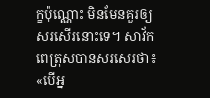ក្ខប៉ុណ្ណោះ មិនមែនគួរឲ្យសរសើរនោះទេ។ សាវ័កពេត្រុសបានសរសេរថា៖ «បើអ្ន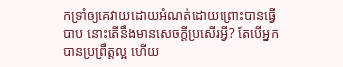កទ្រាំឲ្យគេវាយដោយអំណត់ដោយព្រោះបានធ្វើបាប នោះតើនឹងមានសេចក្ដីប្រសើរអ្វី? តែបើអ្នកបានប្រព្រឹត្តល្អ ហើយ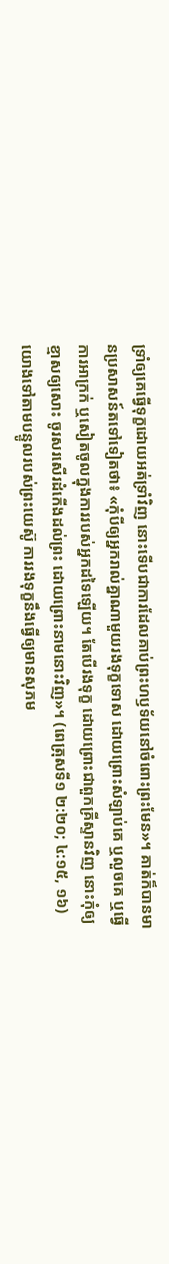ទ្រាំឲ្យគេធ្វើទុក្ខដោយអត់ទ្រាំវិញ នោះទើបជាការដែលគាប់ព្រះហឫទ័យនៅចំពោះព្រះមែន»។ គាត់ក៏បានមានប្រសាសន៍តទៅទៀតថា៖ «កុំបីឲ្យអ្នករាល់គ្នាណាមួយរងទុក្ខទោស ដោយព្រោះសំឡាប់គេ ឬលួចគេ ឬធ្វើការអាក្រក់ ឬសៀតចូលក្នុងការរបស់អ្នកដទៃឡើយ។ តែបើរងទុក្ខ ដោយព្រោះជាពួកគ្រីស្ទានវិញ នោះកុំឲ្យខ្មាសឲ្យសោះ ចូរសរសើរដំកើងដល់ព្រះ ដោយព្រោះនាមនោះវិញ»។ (ពេត្រុសទី១ ២:២០; ៤:១៥, ១៦) យោងទៅតាមបន្ទូលរបស់ព្រះយេស៊ូ ការរងទុក្ខនឹងធ្វើឲ្យមានសុភម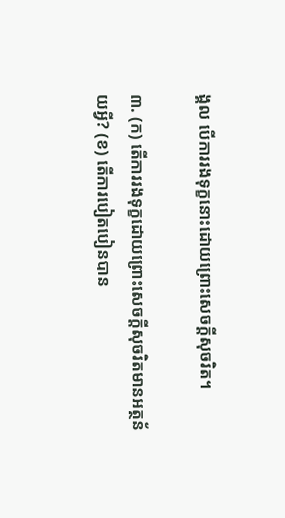ង្គល បើការរងទុក្ខនោះដោយព្រោះសេចក្ដីសុចរិត។

៣. (ក) តើការរងទុក្ខដោយព្រោះសេចក្ដីសុចរិតមានអត្ថន័យអ្វី? (ខ) តើការបៀតបៀនបាន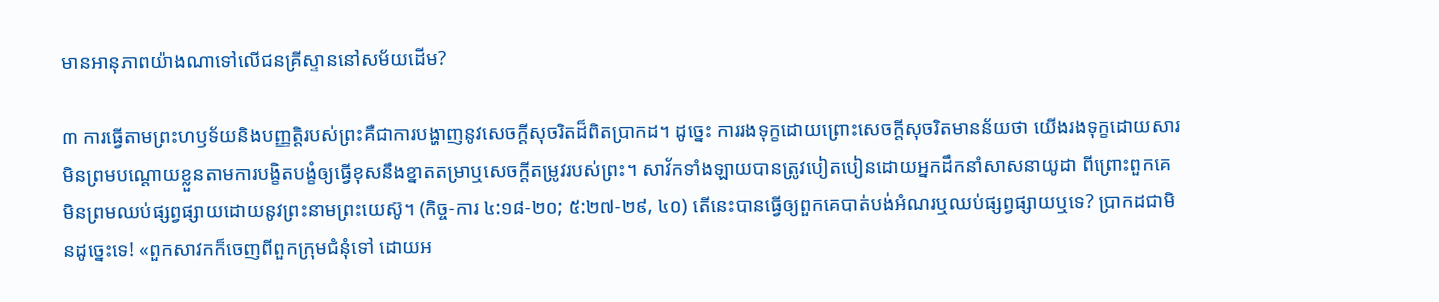មានអានុភាពយ៉ាងណាទៅលើជនគ្រីស្ទាននៅសម័យដើម?

៣ ការធ្វើតាមព្រះហឫទ័យនិងបញ្ញត្ដិរបស់ព្រះគឺជាការបង្ហាញនូវសេចក្ដីសុចរិតដ៏ពិតប្រាកដ។ ដូច្នេះ ការរងទុក្ខដោយព្រោះសេចក្ដីសុចរិតមានន័យថា យើងរងទុក្ខដោយសារមិនព្រមបណ្ដោយខ្លួនតាមការបង្ខិតបង្ខំឲ្យធ្វើខុសនឹងខ្នាតតម្រាឬសេចក្ដីតម្រូវរបស់ព្រះ។ សាវ័កទាំងឡាយបានត្រូវបៀតបៀនដោយអ្នកដឹកនាំសាសនាយូដា ពីព្រោះពួកគេមិនព្រមឈប់ផ្សព្វផ្សាយដោយនូវព្រះនាមព្រះយេស៊ូ។ (កិច្ច-ការ ៤:១៨-២០; ៥:២៧-២៩, ៤០) តើនេះបានធ្វើឲ្យពួកគេបាត់បង់អំណរឬឈប់ផ្សព្វផ្សាយឬទេ? ប្រាកដជាមិនដូច្នេះទេ! «ពួកសាវកក៏ចេញពីពួកក្រុមជំនុំទៅ ដោយអ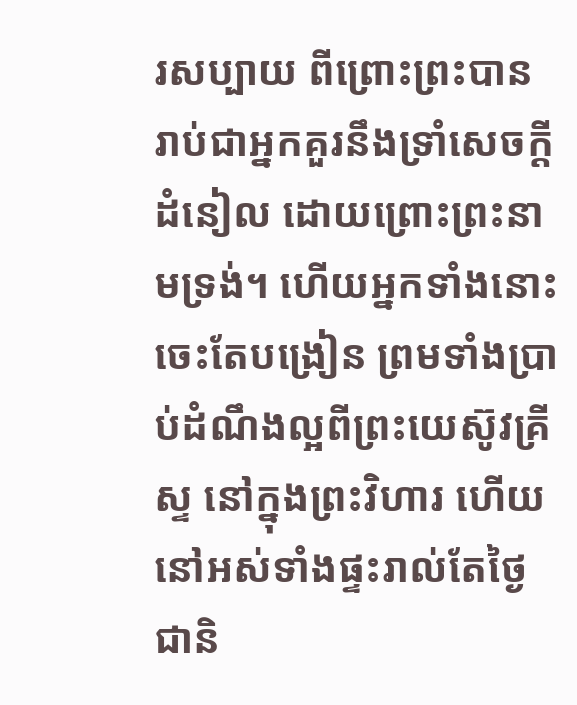រសប្បាយ ពីព្រោះព្រះបានរាប់ជាអ្នកគួរនឹងទ្រាំសេចក្ដីដំនៀល ដោយព្រោះព្រះនាមទ្រង់។ ហើយអ្នកទាំងនោះចេះតែបង្រៀន ព្រមទាំងប្រាប់ដំណឹងល្អពីព្រះយេស៊ូវគ្រីស្ទ នៅក្នុងព្រះវិហារ ហើយនៅអស់ទាំងផ្ទះរាល់តែថ្ងៃជានិ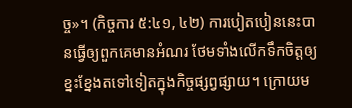ច្ច»។ (កិច្ចការ ៥:៤១, ៤២) ការបៀតបៀននេះបានធ្វើឲ្យពួកគេមានអំណរ ថែមទាំងលើកទឹកចិត្តឲ្យខ្នះខ្នែងតទៅទៀតក្នុងកិច្ចផ្សព្វផ្សាយ។ ក្រោយម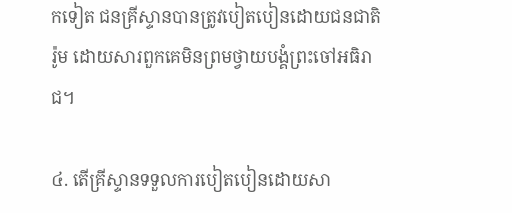កទៀត ជនគ្រីស្ទានបានត្រូវបៀតបៀនដោយជនជាតិរ៉ូម ដោយសារពួកគេមិនព្រមថ្វាយបង្គំព្រះចៅអធិរាជ។

៤. តើគ្រីស្ទានទទួលការបៀតបៀនដោយសា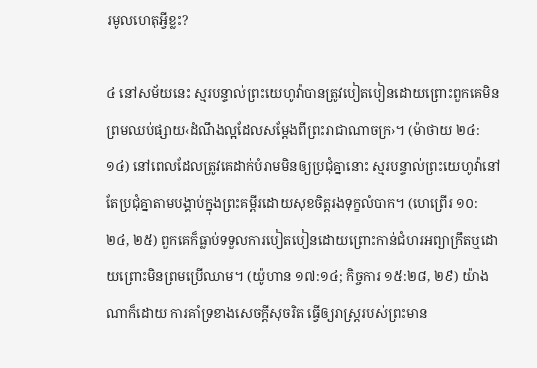រមូលហេតុអ្វីខ្លះ?

៤ នៅសម័យនេះ ស្មរបន្ទាល់ព្រះយេហូវ៉ាបានត្រូវបៀតបៀនដោយព្រោះពួកគេមិនព្រមឈប់ផ្សាយ‹ដំណឹងល្អដែលសម្ដែងពីព្រះរាជាណាចក្រ›។ (ម៉ាថាយ ២៤:១៤) នៅពេលដែលត្រូវគេដាក់បំរាមមិនឲ្យប្រជុំគ្នានោះ ស្មរបន្ទាល់ព្រះយេហូវ៉ានៅតែប្រជុំគ្នាតាមបង្គាប់ក្នុងព្រះគម្ពីរដោយសុខចិត្តរងទុក្ខលំបាក។ (ហេព្រើរ ១០:២៤, ២៥) ពួកគេក៏ធ្លាប់ទទួលការបៀតបៀនដោយព្រោះកាន់ជំហរអព្យាក្រឹតឬដោយព្រោះមិនព្រមប្រើឈាម។ (យ៉ូហាន ១៧:១៤; កិច្ចការ ១៥:២៨, ២៩) យ៉ាងណាក៏ដោយ ការគាំទ្រខាងសេចក្ដីសុចរិត ធ្វើឲ្យរាស្ត្ររបស់ព្រះមាន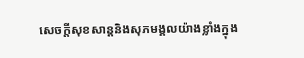សេចក្ដីសុខសាន្តនិងសុភមង្គលយ៉ាងខ្លាំងក្នុង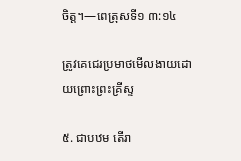ចិត្ត។—ពេត្រុសទី១ ៣:១៤

ត្រូវគេជេរប្រមាថមើលងាយដោយព្រោះព្រះគ្រីស្ទ

៥. ជាបឋម តើរា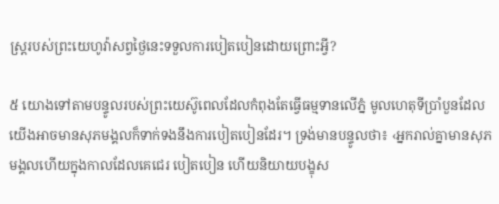ស្ត្ររបស់ព្រះយេហូវ៉ាសព្វថ្ងៃនេះទទួលការបៀតបៀនដោយព្រោះអ្វី?

៥ យោងទៅតាមបន្ទូលរបស់ព្រះយេស៊ូពេលដែលកំពុងតែធ្វើធម្មទានលើភ្នំ មូលហេតុទីប្រាំបួនដែលយើងអាចមានសុភមង្គលក៏ទាក់ទងនឹងការបៀតបៀនដែរ។ ទ្រង់មានបន្ទូលថា៖ ‹អ្នករាល់គ្នាមានសុភមង្គលហើយក្នុងកាលដែលគេជេរ បៀតបៀន ហើយនិយាយបង្ខុស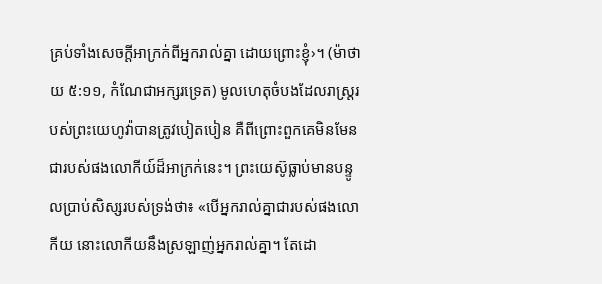គ្រប់ទាំងសេចក្ដីអាក្រក់ពីអ្នករាល់គ្នា ដោយព្រោះខ្ញុំ›។ (ម៉ាថាយ ៥:១១, កំណែជាអក្សរទ្រេត) មូលហេតុចំបងដែលរាស្ត្ររបស់ព្រះយេហូវ៉ាបានត្រូវបៀតបៀន គឺពីព្រោះពួកគេមិនមែនជារបស់ផងលោកីយ៍ដ៏អាក្រក់នេះ។ ព្រះយេស៊ូធ្លាប់មានបន្ទូលប្រាប់សិស្សរបស់ទ្រង់ថា៖ «បើអ្នករាល់គ្នាជារបស់ផងលោកីយ នោះលោកីយនឹងស្រឡាញ់អ្នករាល់គ្នា។ តែដោ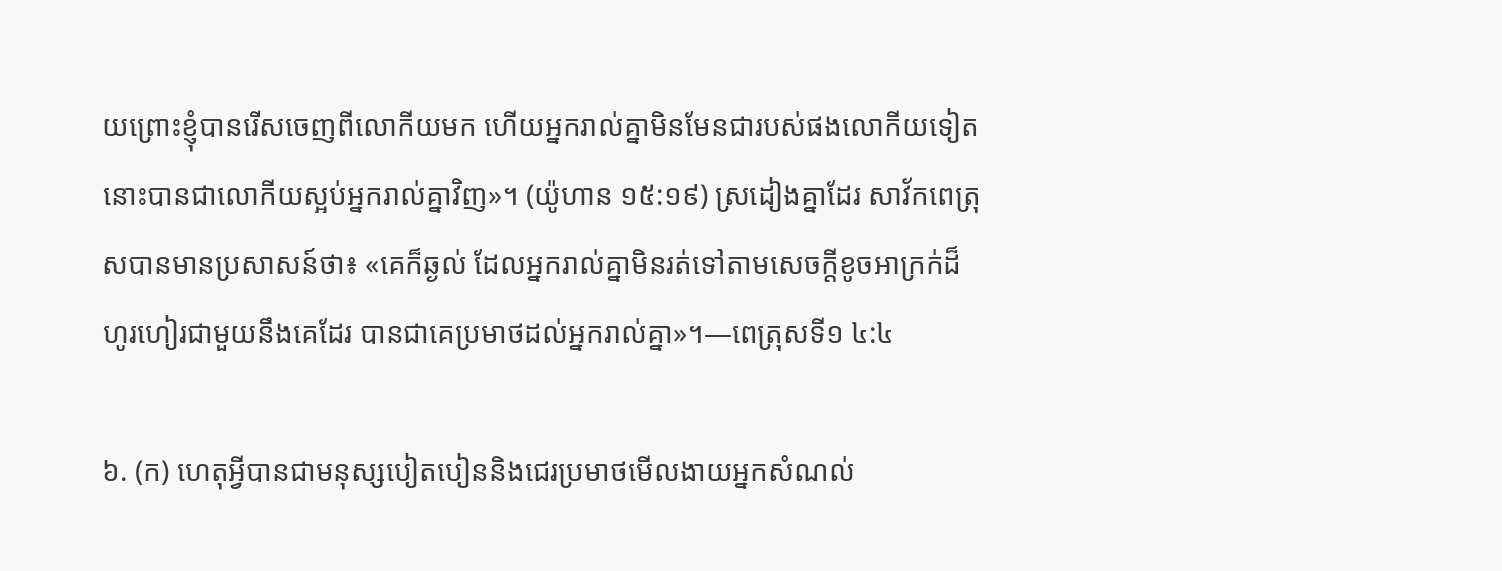យព្រោះខ្ញុំបានរើសចេញពីលោកីយមក ហើយអ្នករាល់គ្នាមិនមែនជារបស់ផងលោកីយទៀត នោះបានជាលោកីយស្អប់អ្នករាល់គ្នាវិញ»។ (យ៉ូហាន ១៥:១៩) ស្រដៀងគ្នាដែរ សាវ័កពេត្រុសបានមានប្រសាសន៍ថា៖ «គេក៏ឆ្ងល់ ដែលអ្នករាល់គ្នាមិនរត់ទៅតាមសេចក្ដីខូចអាក្រក់ដ៏ហូរហៀរជាមួយនឹងគេដែរ បានជាគេប្រមាថដល់អ្នករាល់គ្នា»។—ពេត្រុសទី១ ៤:៤

៦. (ក) ហេតុអ្វីបានជាមនុស្សបៀតបៀននិងជេរប្រមាថមើលងាយអ្នកសំណល់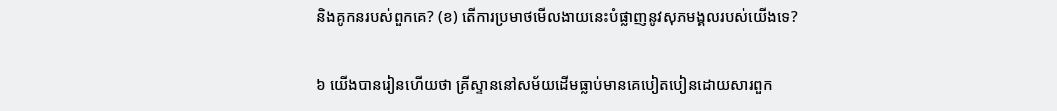និងគូកនរបស់ពួកគេ? (ខ) តើការប្រមាថមើលងាយនេះបំផ្លាញនូវសុភមង្គលរបស់យើងទេ?

៦ យើងបានរៀនហើយថា គ្រីស្ទាននៅសម័យដើមធ្លាប់មានគេបៀតបៀនដោយសារពួក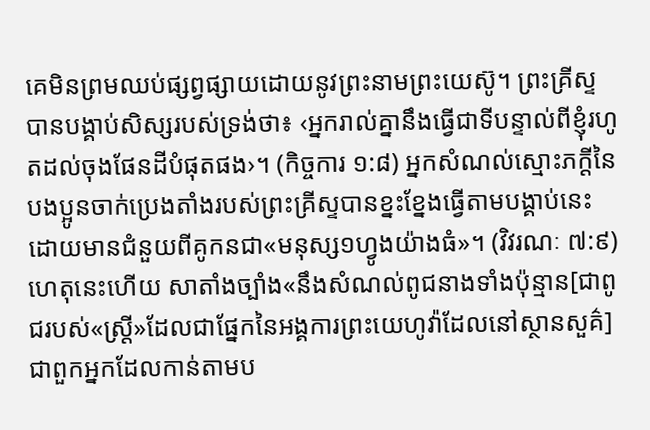គេមិនព្រមឈប់ផ្សព្វផ្សាយដោយនូវព្រះនាមព្រះយេស៊ូ។ ព្រះគ្រីស្ទបានបង្គាប់សិស្សរបស់ទ្រង់ថា៖ ‹អ្នករាល់គ្នានឹងធ្វើជាទីបន្ទាល់ពីខ្ញុំរហូតដល់ចុងផែនដីបំផុតផង›។ (កិច្ចការ ១:៨) អ្នកសំណល់ស្មោះភក្ដីនៃបងប្អូនចាក់ប្រេងតាំងរបស់ព្រះគ្រីស្ទបានខ្នះខ្នែងធ្វើតាមបង្គាប់នេះ ដោយមានជំនួយពីគូកនជា«មនុស្ស១ហ្វូងយ៉ាងធំ»។ (វិវរណៈ ៧:៩) ហេតុនេះហើយ សាតាំងច្បាំង«នឹងសំណល់ពូជនាងទាំងប៉ុន្មាន[ជាពូជរបស់«ស្ត្រី»ដែលជាផ្នែកនៃអង្គការព្រះយេហូវ៉ាដែលនៅស្ថានសួគ៌] ជាពួកអ្នកដែលកាន់តាមប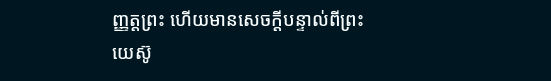ញ្ញត្តព្រះ ហើយមានសេចក្ដីបន្ទាល់ពីព្រះយេស៊ូ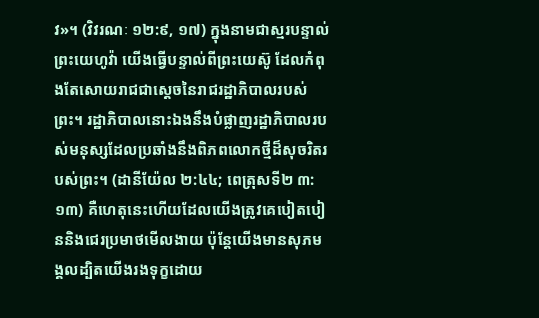វ»។ (វិវរណៈ ១២:៩, ១៧) ក្នុងនាមជាស្មរបន្ទាល់ព្រះយេហូវ៉ា យើងធ្វើបន្ទាល់ពីព្រះយេស៊ូ ដែលកំពុងតែសោយរាជជាស្តេចនៃរាជរដ្ឋាភិបាលរបស់ព្រះ។ រដ្ឋាភិបាលនោះឯងនឹងបំផ្លាញរដ្ឋាភិបាលរបស់មនុស្សដែលប្រឆាំងនឹងពិភពលោកថ្មីដ៏សុចរិតរបស់ព្រះ។ (ដានីយ៉ែល ២:៤៤; ពេត្រុសទី២ ៣:១៣) គឺហេតុនេះហើយដែលយើងត្រូវគេបៀតបៀននិងជេរប្រមាថមើលងាយ ប៉ុន្តែយើងមានសុភមង្គលដ្បិតយើងរងទុក្ខដោយ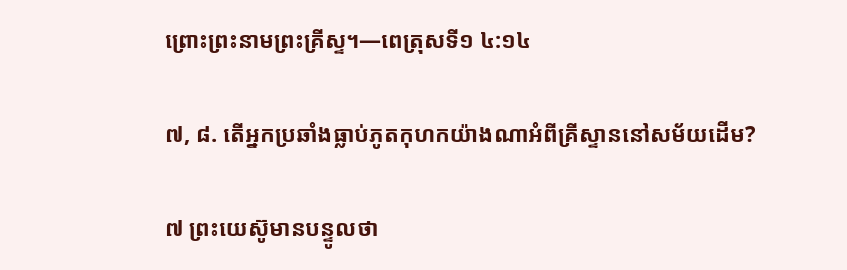ព្រោះព្រះនាមព្រះគ្រីស្ទ។—ពេត្រុសទី១ ៤:១៤

៧, ៨. តើអ្នកប្រឆាំងធ្លាប់ភូតកុហកយ៉ាងណាអំពីគ្រីស្ទាននៅសម័យដើម?

៧ ព្រះយេស៊ូមានបន្ទូលថា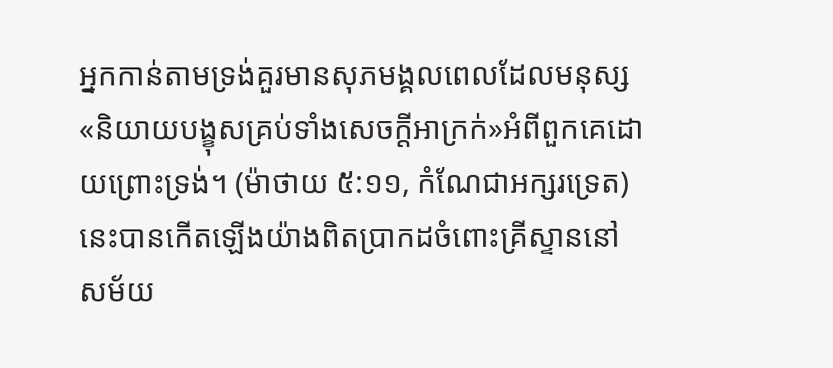អ្នកកាន់តាមទ្រង់គួរមានសុភមង្គលពេលដែលមនុស្ស«និយាយបង្ខុសគ្រប់ទាំងសេចក្ដីអាក្រក់»អំពីពួកគេដោយព្រោះទ្រង់។ (ម៉ាថាយ ៥:១១, កំណែជាអក្សរទ្រេត) នេះបានកើតឡើងយ៉ាងពិតប្រាកដចំពោះគ្រីស្ទាននៅសម័យ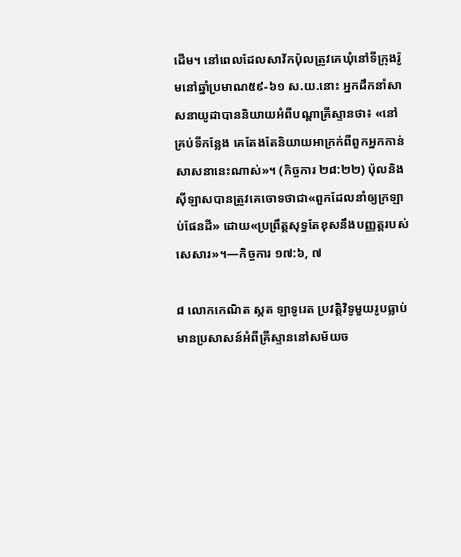ដើម។ នៅពេលដែលសាវ័កប៉ុលត្រូវគេឃុំនៅទីក្រុងរ៉ូមនៅឆ្នាំប្រមាណ៥៩-៦១ ស.យ.នោះ អ្នកដឹកនាំសាសនាយូដាបាននិយាយអំពីបណ្ដាគ្រីស្ទានថា៖ «នៅគ្រប់ទីកន្លែង គេតែងតែនិយាយអាក្រក់ពីពួកអ្នកកាន់សាសនានេះណាស់»។ (កិច្ចការ ២៨:២២) ប៉ុលនិងស៊ីឡាសបានត្រូវគេចោទថាជា«ពួកដែលនាំឲ្យក្រឡាប់ផែនដី» ដោយ«ប្រព្រឹត្តសុទ្ធតែខុសនឹងបញ្ញត្តរបស់សេសារ»។—កិច្ចការ ១៧:៦, ៧

៨ លោកកេណិត ស្កត ឡាទូរេត ប្រវត្ដិវិទូមួយរូបធ្លាប់មានប្រសាសន៍អំពីគ្រីស្ទាននៅសម័យច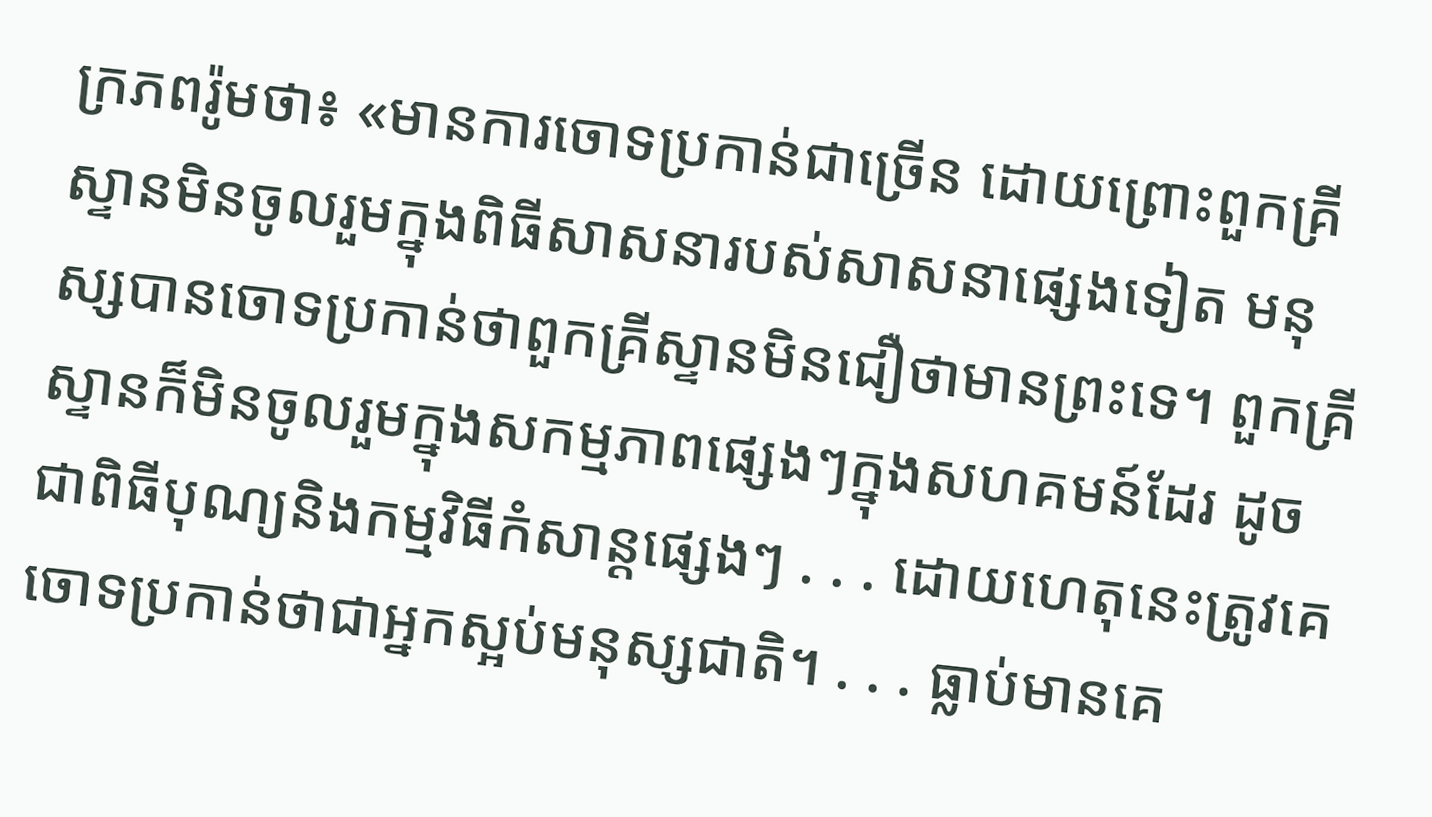ក្រភពរ៉ូមថា៖ «មានការចោទប្រកាន់ជាច្រើន ដោយព្រោះពួកគ្រីស្ទានមិនចូលរួមក្នុងពិធីសាសនារបស់សាសនាផ្សេងទៀត មនុស្សបានចោទប្រកាន់ថាពួកគ្រីស្ទានមិនជឿថាមានព្រះទេ។ ពួកគ្រីស្ទានក៏មិនចូលរួមក្នុងសកម្មភាពផ្សេងៗក្នុងសហគមន៍ដែរ ដូចជាពិធីបុណ្យនិងកម្មវិធីកំសាន្តផ្សេងៗ . . . ដោយហេតុនេះត្រូវគេចោទប្រកាន់ថាជាអ្នកស្អប់មនុស្សជាតិ។ . . . ធ្លាប់មានគេ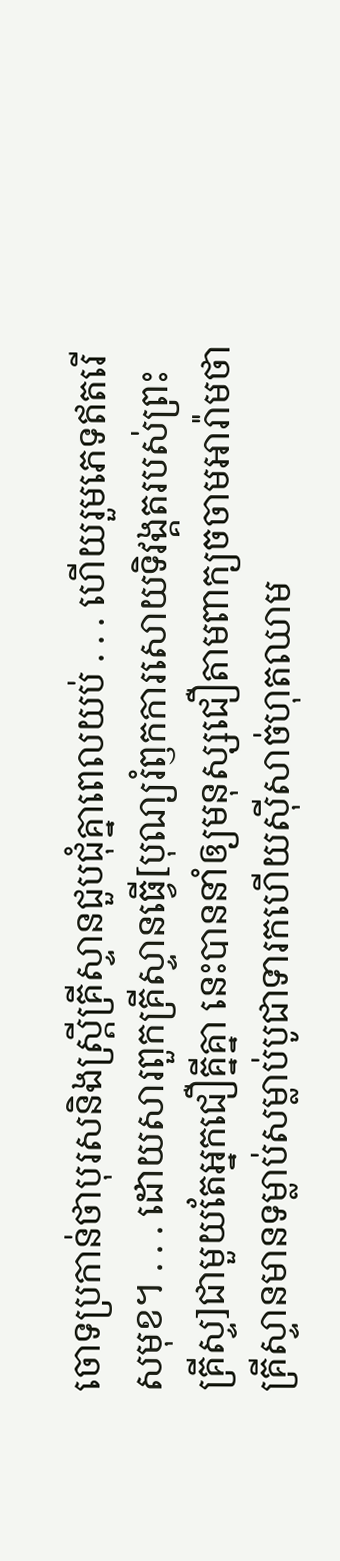ចោទប្រកាន់ថាបុរសនិងស្ត្រីគ្រីស្ទានជួបជុំគ្នាពេលយប់ . . . ហើយរួមភេទឥតរើសមុខ។ . . . ដោយសារពួកគ្រីស្ទានធ្វើ[បុណ្យរំឭកការសោយទិវង្គតរបស់ព្រះគ្រីស្ទ]ជាមួយតែអ្នកជឿគ្នីគ្នា នេះបាននាំឲ្យមនុស្សជឿតាមពាក្យចចាមអារ៉ាមថា គ្រីស្ទានមានទម្លាប់សម្លាប់បូជាទារកហើយស៊ីសាច់ហុតឈាម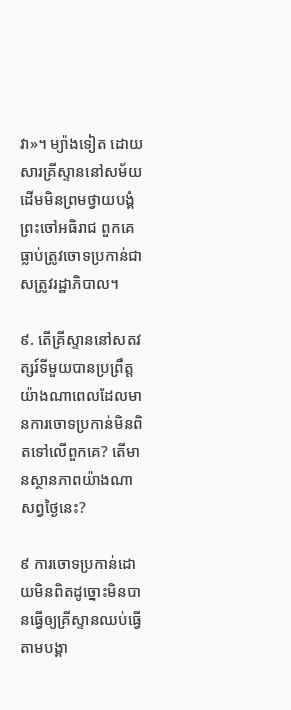វា»។ ម្យ៉ាងទៀត ដោយសារគ្រីស្ទាននៅសម័យដើមមិនព្រមថ្វាយបង្គំព្រះចៅអធិរាជ ពួកគេធ្លាប់ត្រូវចោទប្រកាន់ជាសត្រូវរដ្ឋាភិបាល។

៩. តើគ្រីស្ទាននៅសតវត្សរ៍ទីមួយបានប្រព្រឹត្តយ៉ាងណាពេលដែលមានការចោទប្រកាន់មិនពិតទៅលើពួកគេ? តើមានស្ថានភាពយ៉ាងណាសព្វថ្ងៃនេះ?

៩ ការចោទប្រកាន់ដោយមិនពិតដូច្នោះមិនបានធ្វើឲ្យគ្រីស្ទានឈប់ធ្វើតាមបង្គា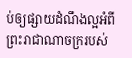ប់ឲ្យផ្សាយដំណឹងល្អអំពីព្រះរាជាណាចក្ររបស់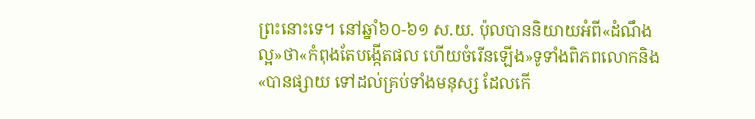ព្រះនោះទេ។ នៅឆ្នាំ៦០-៦១ ស.យ. ប៉ុលបាននិយាយអំពី«ដំណឹងល្អ»ថា«កំពុងតែបង្កើតផល ហើយចំរើនឡើង»ទូទាំងពិភពលោកនិង«បានផ្សាយ ទៅដល់គ្រប់ទាំងមនុស្ស ដែលកើ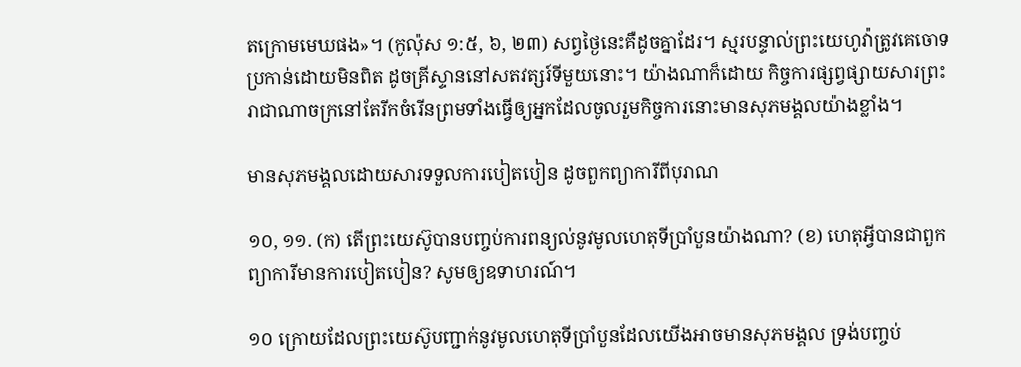តក្រោមមេឃផង»។ (កូល៉ុស ១:៥, ៦, ២៣) សព្វថ្ងៃនេះគឺដូចគ្នាដែរ។ ស្មរបន្ទាល់ព្រះយេហូវ៉ាត្រូវគេចោទប្រកាន់ដោយមិនពិត ដូចគ្រីស្ទាននៅសតវត្សរ៍ទីមួយនោះ។ យ៉ាងណាក៏ដោយ កិច្ចការផ្សព្វផ្សាយសារព្រះរាជាណាចក្រនៅតែរីកចំរើនព្រមទាំងធ្វើឲ្យអ្នកដែលចូលរួមកិច្ចការនោះមានសុភមង្គលយ៉ាងខ្លាំង។

មានសុភមង្គលដោយសារទទួលការបៀតបៀន ដូចពួកព្យាការីពីបុរាណ

១០, ១១. (ក) តើព្រះយេស៊ូបានបញ្ចប់ការពន្យល់នូវមូលហេតុទីប្រាំបួនយ៉ាងណា? (ខ) ហេតុអ្វីបានជាពួកព្យាការីមានការបៀតបៀន? សូមឲ្យឧទាហរណ៍។

១០ ក្រោយដែលព្រះយេស៊ូបញ្ជាក់នូវមូលហេតុទីប្រាំបួនដែលយើងអាចមានសុភមង្គល ទ្រង់បញ្ចប់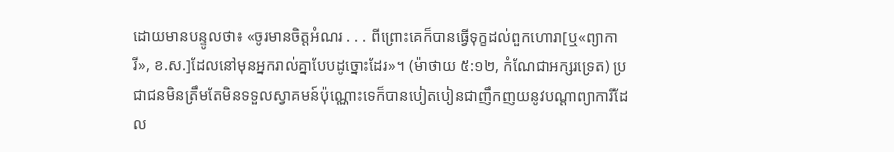ដោយមានបន្ទូលថា៖ «ចូរមានចិត្តអំណរ . . . ពីព្រោះគេក៏បានធ្វើទុក្ខដល់ពួកហោរា[ឬ«ព្យាការី», ខ.ស.]ដែលនៅមុនអ្នករាល់គ្នាបែបដូច្នោះដែរ»។ (ម៉ាថាយ ៥:១២, កំណែជាអក្សរទ្រេត) ប្រជាជនមិនត្រឹមតែមិនទទួលស្វាគមន៍ប៉ុណ្ណោះទេក៏បានបៀតបៀនជាញឹកញយនូវបណ្ដាព្យាការីដែល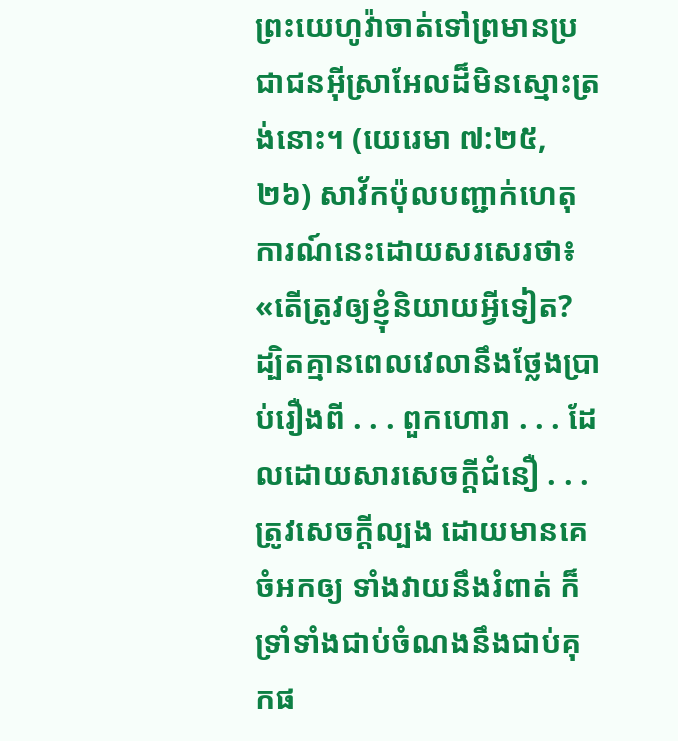ព្រះយេហូវ៉ាចាត់ទៅព្រមានប្រជាជនអ៊ីស្រាអែលដ៏មិនស្មោះត្រង់នោះ។ (យេរេមា ៧:២៥, ២៦) សាវ័កប៉ុលបញ្ជាក់ហេតុការណ៍នេះដោយសរសេរថា៖ «តើត្រូវឲ្យខ្ញុំនិយាយអ្វីទៀត? ដ្បិតគ្មានពេលវេលានឹងថ្លែងប្រាប់រឿងពី . . . ពួកហោរា . . . ដែលដោយសារសេចក្ដីជំនឿ . . . ត្រូវសេចក្ដីល្បង ដោយមានគេចំអកឲ្យ ទាំងវាយនឹងរំពាត់ ក៏ទ្រាំទាំងជាប់ចំណងនឹងជាប់គុកផ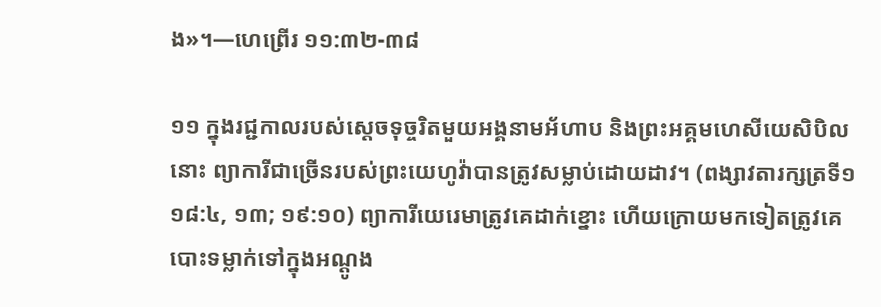ង»។—ហេព្រើរ ១១:៣២-៣៨

១១ ក្នុងរជ្ជកាលរបស់ស្តេចទុច្ចរិតមួយអង្គនាមអ័ហាប និងព្រះអគ្គមហេសីយេសិបិលនោះ ព្យាការីជាច្រើនរបស់ព្រះយេហូវ៉ាបានត្រូវសម្លាប់ដោយដាវ។ (ពង្សាវតារក្សត្រទី១ ១៨:៤, ១៣; ១៩:១០) ព្យាការីយេរេមាត្រូវគេដាក់ខ្នោះ ហើយក្រោយមកទៀតត្រូវគេបោះទម្លាក់ទៅក្នុងអណ្ដូង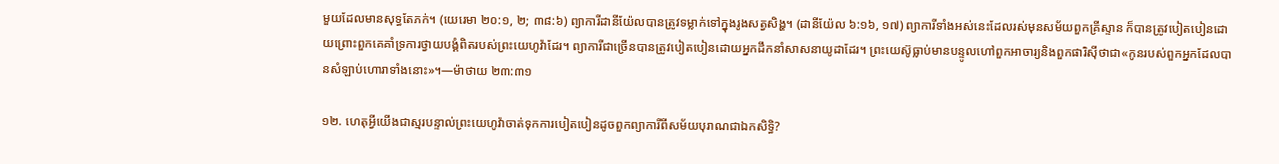មួយដែលមានសុទ្ធតែភក់។ (យេរេមា ២០:១, ២; ៣៨:៦) ព្យាការីដានីយ៉ែលបានត្រូវទម្លាក់ទៅក្នុងរូងសត្វសិង្ហ។ (ដានីយ៉ែល ៦:១៦, ១៧) ព្យាការីទាំងអស់នេះដែលរស់មុនសម័យពួកគ្រីស្ទាន ក៏បានត្រូវបៀតបៀនដោយព្រោះពួកគេគាំទ្រការថ្វាយបង្គំពិតរបស់ព្រះយេហូវ៉ាដែរ។ ព្យាការីជាច្រើនបានត្រូវបៀតបៀនដោយអ្នកដឹកនាំសាសនាយូដាដែរ។ ព្រះយេស៊ូធ្លាប់មានបន្ទូលហៅពួកអាចារ្យនិងពួកផារិស៊ីថាជា«កូនរបស់ពួកអ្នកដែលបានសំឡាប់ហោរាទាំងនោះ»។—ម៉ាថាយ ២៣:៣១

១២. ហេតុអ្វីយើងជាស្មរបន្ទាល់ព្រះយេហូវ៉ាចាត់ទុកការបៀតបៀនដូចពួកព្យាការីពីសម័យបុរាណជាឯកសិទ្ធិ?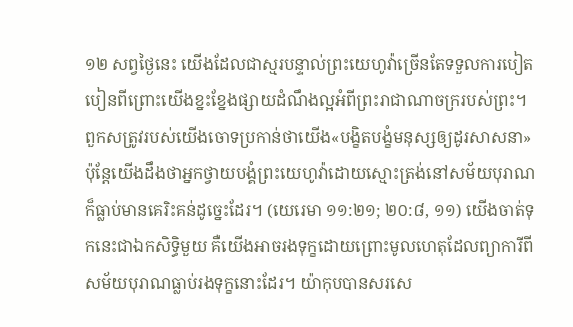១២ សព្វថ្ងៃនេះ យើងដែលជាស្មរបន្ទាល់ព្រះយេហូវ៉ាច្រើនតែទទួលការបៀតបៀនពីព្រោះយើងខ្នះខ្នែងផ្សាយដំណឹងល្អអំពីព្រះរាជាណាចក្ររបស់ព្រះ។ ពួកសត្រូវរបស់យើងចោទប្រកាន់ថាយើង«បង្ខិតបង្ខំមនុស្សឲ្យដូរសាសនា» ប៉ុន្តែយើងដឹងថាអ្នកថ្វាយបង្គំព្រះយេហូវ៉ាដោយស្មោះត្រង់នៅសម័យបុរាណក៏ធ្លាប់មានគេរិះគន់ដូច្នេះដែរ។ (យេរេមា ១១:២១; ២០:៨, ១១) យើងចាត់ទុកនេះជាឯកសិទ្ធិមួយ គឺយើងអាចរងទុក្ខដោយព្រោះមូលហេតុដែលព្យាការីពីសម័យបុរាណធ្លាប់រងទុក្ខនោះដែរ។ យ៉ាកុបបានសរសេ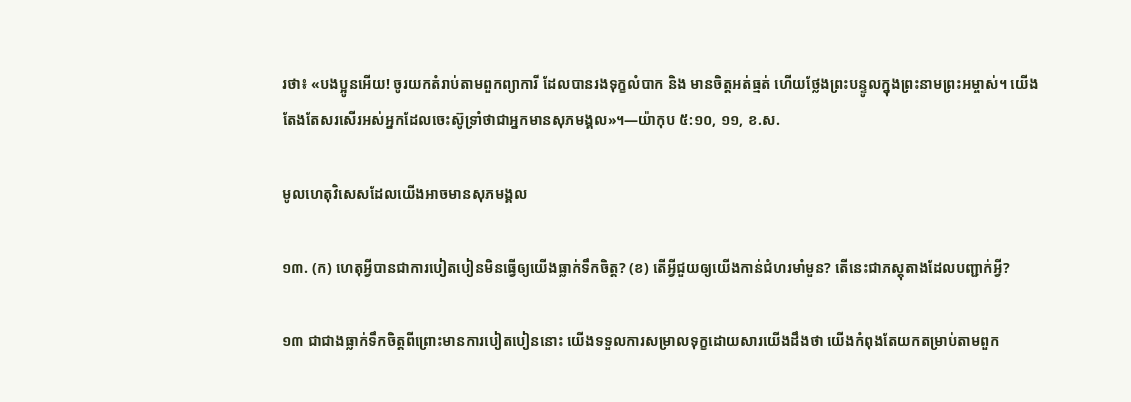រថា៖ «បងប្អូនអើយ! ចូរយកតំរាប់តាមពួកព្យាការី ដែលបានរងទុក្ខលំបាក និង មានចិត្តអត់ធ្មត់ ហើយថ្លែងព្រះបន្ទូលក្នុងព្រះនាមព្រះអម្ចាស់។ យើងតែងតែសរសើរអស់អ្នកដែលចេះស៊ូទ្រាំថាជាអ្នកមានសុភមង្គល»។—យ៉ាកុប ៥:១០, ១១, ខ.ស.

មូលហេតុវិសេសដែលយើងអាចមានសុភមង្គល

១៣. (ក) ហេតុអ្វីបានជាការបៀតបៀនមិនធ្វើឲ្យយើងធ្លាក់ទឹកចិត្ត? (ខ) តើអ្វីជួយឲ្យយើងកាន់ជំហរមាំមួន? តើនេះជាភស្តុតាងដែលបញ្ជាក់អ្វី?

១៣ ជាជាងធ្លាក់ទឹកចិត្តពីព្រោះមានការបៀតបៀននោះ យើងទទួលការសម្រាលទុក្ខដោយសារយើងដឹងថា យើងកំពុងតែយកតម្រាប់តាមពួក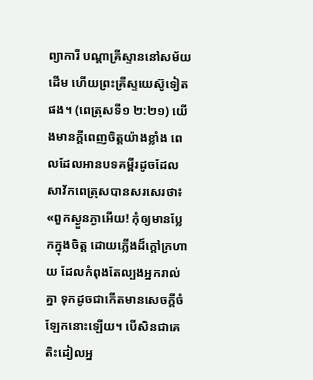ព្យាការី បណ្ដាគ្រីស្ទាននៅសម័យដើម ហើយព្រះគ្រីស្ទយេស៊ូទៀតផង។ (ពេត្រុសទី១ ២:២១) យើងមានក្ដីពេញចិត្តយ៉ាងខ្លាំង ពេលដែលអានបទគម្ពីរដូចដែលសាវ័កពេត្រុសបានសរសេរថា៖ «ពួកស្ងួនភ្ងាអើយ! កុំឲ្យមានប្លែកក្នុងចិត្ត ដោយភ្លើងដ៏ក្ដៅក្រហាយ ដែលកំពុងតែល្បងអ្នករាល់គ្នា ទុកដូចជាកើតមានសេចក្ដីចំឡែកនោះឡើយ។ បើសិនជាគេតិះដៀលអ្ន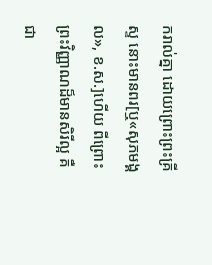ករាល់គ្នា ដោយព្រោះព្រះគ្រីស្ទ នោះមានពរ[ឬ«សុភមង្គល», ខ.ស.]ហើយ ពីព្រោះព្រះវិញ្ញាណដ៏មានសិរីល្អ គឺជា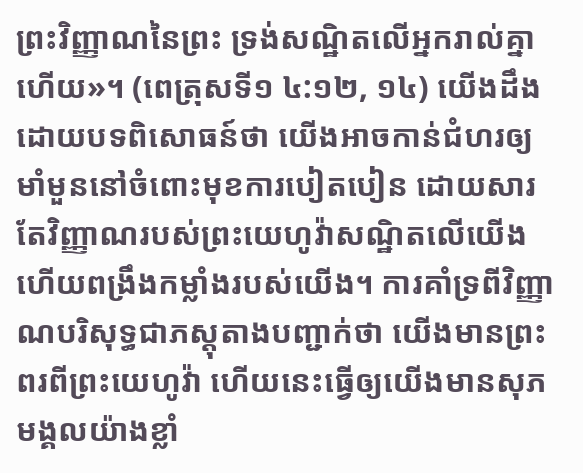ព្រះវិញ្ញាណនៃព្រះ ទ្រង់សណ្ឋិតលើអ្នករាល់គ្នាហើយ»។ (ពេត្រុសទី១ ៤:១២, ១៤) យើងដឹងដោយបទពិសោធន៍ថា យើងអាចកាន់ជំហរឲ្យមាំមួននៅចំពោះមុខការបៀតបៀន ដោយសារតែវិញ្ញាណរបស់ព្រះយេហូវ៉ាសណ្ឋិតលើយើងហើយពង្រឹងកម្លាំងរបស់យើង។ ការគាំទ្រពីវិញ្ញាណបរិសុទ្ធជាភស្តុតាងបញ្ជាក់ថា យើងមានព្រះពរពីព្រះយេហូវ៉ា ហើយនេះធ្វើឲ្យយើងមានសុភមង្គលយ៉ាងខ្លាំ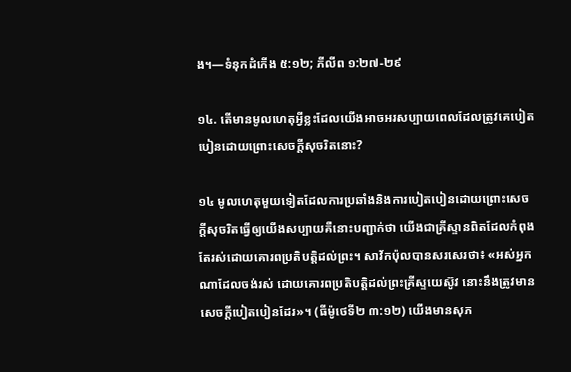ង។—ទំនុកដំកើង ៥:១២; ភីលីព ១:២៧-២៩

១៤. តើមានមូលហេតុអ្វីខ្លះដែលយើងអាចអរសប្បាយពេលដែលត្រូវគេបៀតបៀនដោយព្រោះសេចក្ដីសុចរិតនោះ?

១៤ មូលហេតុមួយទៀតដែលការប្រឆាំងនិងការបៀតបៀនដោយព្រោះសេចក្ដីសុចរិតធ្វើឲ្យយើងសប្បាយគឺនោះបញ្ជាក់ថា យើងជាគ្រីស្ទានពិតដែលកំពុងតែរស់ដោយគោរពប្រតិបត្ដិដល់ព្រះ។ សាវ័កប៉ុលបានសរសេរថា៖ «អស់អ្នកណាដែលចង់រស់ ដោយគោរពប្រតិបត្ដិដល់ព្រះគ្រីស្ទយេស៊ូវ នោះនឹងត្រូវមានសេចក្ដីបៀតបៀនដែរ»។ (ធីម៉ូថេទី២ ៣:១២) យើងមានសុភ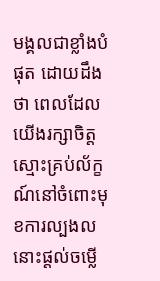មង្គលជាខ្លាំងបំផុត ដោយដឹងថា ពេលដែលយើងរក្សាចិត្តស្មោះគ្រប់ល័ក្ខណ៍នៅចំពោះមុខការល្បងល នោះផ្ដល់ចម្លើ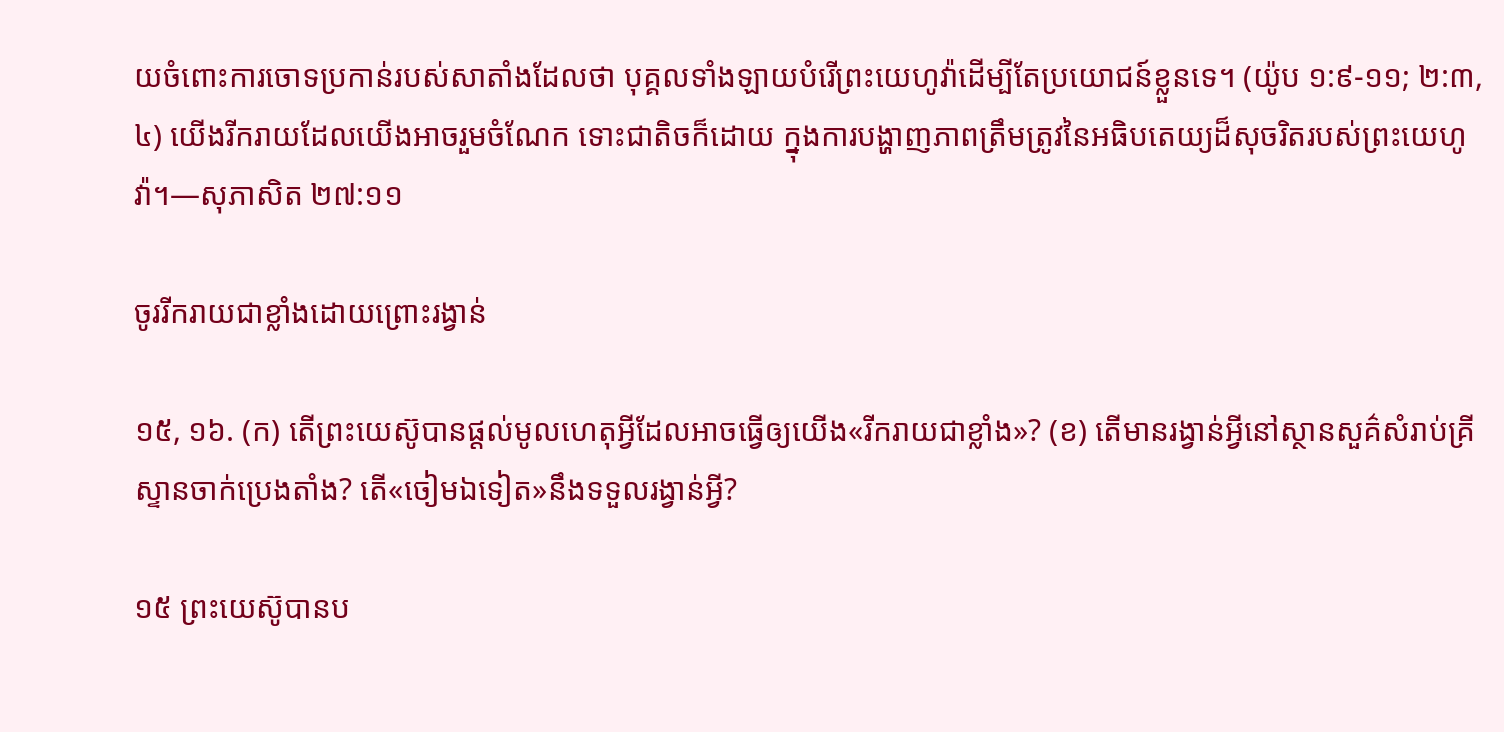យចំពោះការចោទប្រកាន់របស់សាតាំងដែលថា បុគ្គលទាំងឡាយបំរើព្រះយេហូវ៉ាដើម្បីតែប្រយោជន៍ខ្លួនទេ។ (យ៉ូប ១:៩-១១; ២:៣, ៤) យើងរីករាយដែលយើងអាចរួមចំណែក ទោះជាតិចក៏ដោយ ក្នុងការបង្ហាញភាពត្រឹមត្រូវនៃអធិបតេយ្យដ៏សុចរិតរបស់ព្រះយេហូវ៉ា។—សុភាសិត ២៧:១១

ចូររីករាយជាខ្លាំងដោយព្រោះរង្វាន់

១៥, ១៦. (ក) តើព្រះយេស៊ូបានផ្ដល់មូលហេតុអ្វីដែលអាចធ្វើឲ្យយើង«រីករាយជាខ្លាំង»? (ខ) តើមានរង្វាន់អ្វីនៅស្ថានសួគ៌សំរាប់គ្រីស្ទានចាក់ប្រេងតាំង? តើ«ចៀមឯទៀត»នឹងទទួលរង្វាន់អ្វី?

១៥ ព្រះយេស៊ូបានប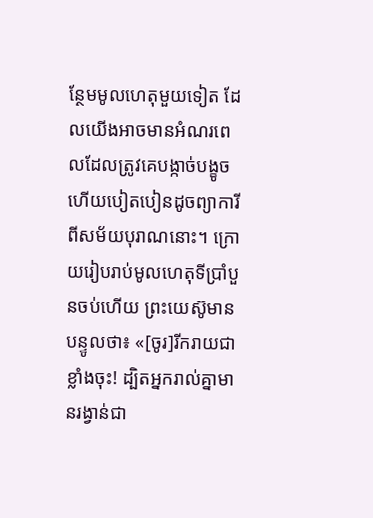ន្ថែមមូលហេតុមួយទៀត ដែលយើងអាចមានអំណរពេលដែលត្រូវគេបង្កាច់បង្ខូចហើយបៀតបៀនដូចព្យាការីពីសម័យបុរាណនោះ។ ក្រោយរៀបរាប់មូលហេតុទីប្រាំបួនចប់ហើយ ព្រះយេស៊ូមានបន្ទូលថា៖ «[ចូរ]រីករាយជាខ្លាំងចុះ! ដ្បិតអ្នករាល់គ្នាមានរង្វាន់ជា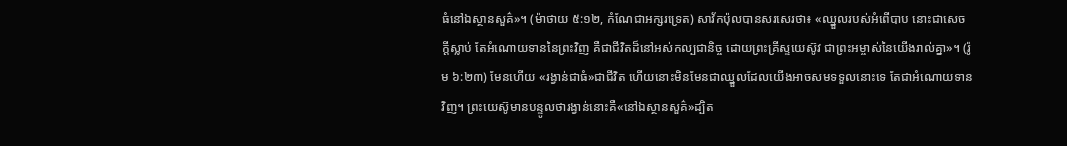ធំនៅឯស្ថានសួគ៌»។ (ម៉ាថាយ ៥:១២, កំណែជាអក្សរទ្រេត) សាវ័កប៉ុលបានសរសេរថា៖ «ឈ្នួលរបស់អំពើបាប នោះជាសេចក្ដីស្លាប់ តែអំណោយទាននៃព្រះវិញ គឺជាជីវិតដ៏នៅអស់កល្បជានិច្ច ដោយព្រះគ្រីស្ទយេស៊ូវ ជាព្រះអម្ចាស់នៃយើងរាល់គ្នា»។ (រ៉ូម ៦:២៣) មែនហើយ «រង្វាន់ជាធំ»ជាជីវិត ហើយនោះមិនមែនជាឈ្នួលដែលយើងអាចសមទទួលនោះទេ តែជាអំណោយទានវិញ។ ព្រះយេស៊ូមានបន្ទូលថារង្វាន់នោះគឺ«នៅឯស្ថានសួគ៌»ដ្បិត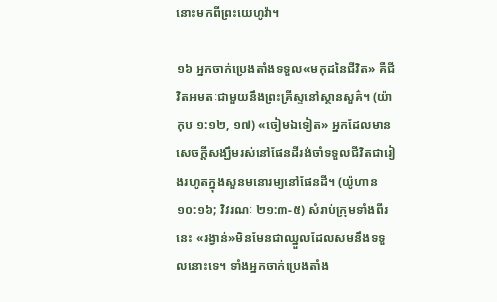នោះមកពីព្រះយេហូវ៉ា។

១៦ អ្នកចាក់ប្រេងតាំងទទួល«មកុដនៃជីវិត» គឺជីវិតអមតៈជាមួយនឹងព្រះគ្រីស្ទនៅស្ថានសួគ៌។ (យ៉ាកុប ១:១២, ១៧) «ចៀមឯទៀត» អ្នកដែលមានសេចក្ដីសង្ឃឹមរស់នៅផែនដីរង់ចាំទទួលជីវិតជារៀងរហូតក្នុងសួនមនោរម្យនៅផែនដី។ (យ៉ូហាន ១០:១៦; វិវរណៈ ២១:៣-៥) សំរាប់ក្រុមទាំងពីរនេះ «រង្វាន់»មិនមែនជាឈ្នួលដែលសមនឹងទទួលនោះទេ។ ទាំងអ្នកចាក់ប្រេងតាំង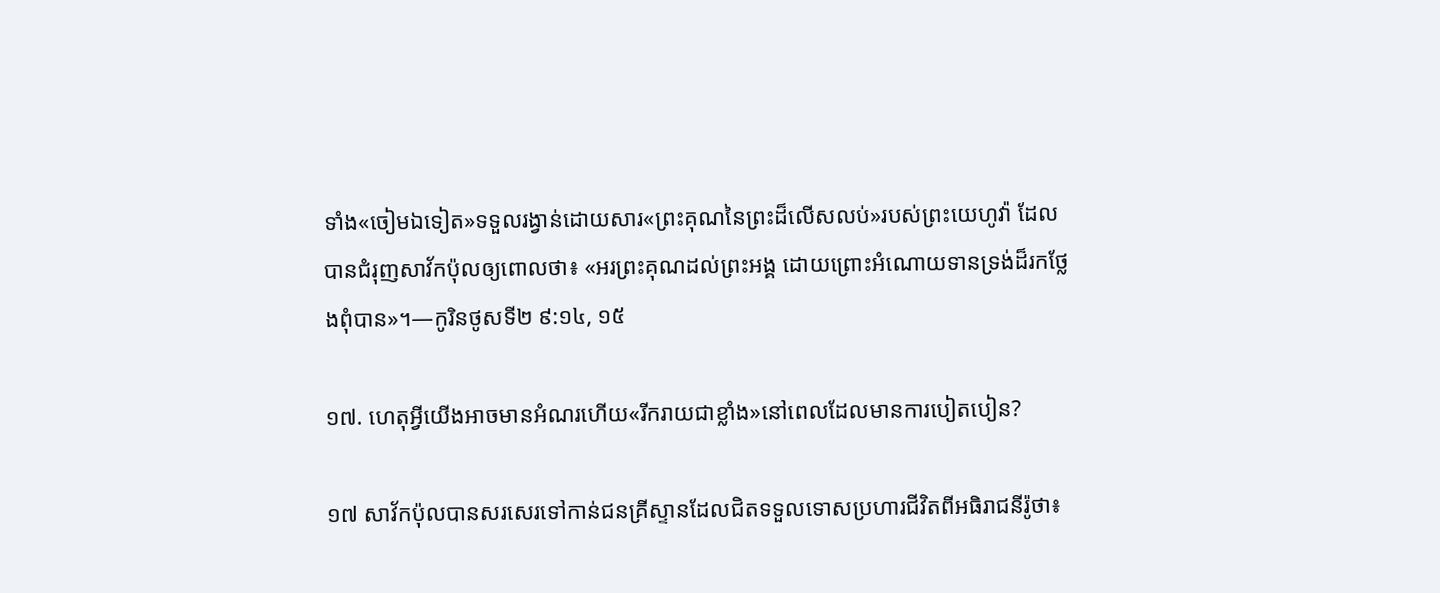ទាំង«ចៀមឯទៀត»ទទួលរង្វាន់ដោយសារ«ព្រះគុណនៃព្រះដ៏លើសលប់»របស់ព្រះយេហូវ៉ា ដែលបានជំរុញសាវ័កប៉ុលឲ្យពោលថា៖ «អរព្រះគុណដល់ព្រះអង្គ ដោយព្រោះអំណោយទានទ្រង់ដ៏រកថ្លែងពុំបាន»។—កូរិនថូសទី២ ៩:១៤, ១៥

១៧. ហេតុអ្វីយើងអាចមានអំណរហើយ«រីករាយជាខ្លាំង»នៅពេលដែលមានការបៀតបៀន?

១៧ សាវ័កប៉ុលបានសរសេរទៅកាន់ជនគ្រីស្ទានដែលជិតទទួលទោសប្រហារជីវិតពីអធិរាជនីរ៉ូថា៖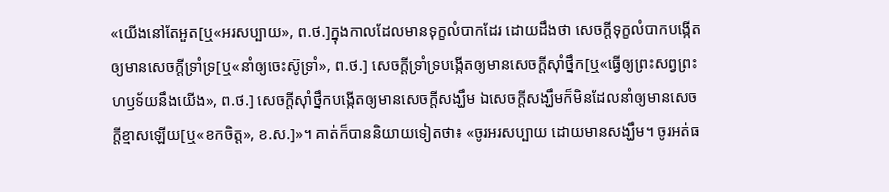«យើងនៅតែអួត[ឬ«អរសប្បាយ», ព.ថ.]ក្នុងកាលដែលមានទុក្ខលំបាកដែរ ដោយដឹងថា សេចក្ដីទុក្ខលំបាកបង្កើតឲ្យមានសេចក្ដីទ្រាំទ្រ[ឬ«នាំឲ្យចេះស៊ូទ្រាំ», ព.ថ.] សេចក្ដីទ្រាំទ្របង្កើតឲ្យមានសេចក្ដីស៊ាំថ្នឹក[ឬ«ធ្វើឲ្យព្រះសព្វព្រះហឫទ័យនឹងយើង», ព.ថ.] សេចក្ដីស៊ាំថ្នឹកបង្កើតឲ្យមានសេចក្ដីសង្ឃឹម ឯសេចក្ដីសង្ឃឹមក៏មិនដែលនាំឲ្យមានសេចក្ដីខ្មាសឡើយ[ឬ«ខកចិត្ត», ខ.ស.]»។ គាត់ក៏បាននិយាយទៀតថា៖ «ចូរអរសប្បាយ ដោយមានសង្ឃឹម។ ចូរអត់ធ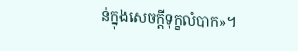ន់ក្នុងសេចក្ដីទុក្ខលំបាក»។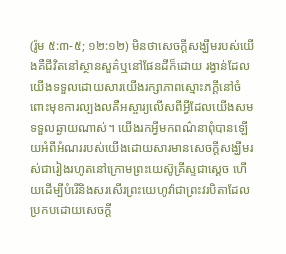(រ៉ូម ៥:៣-៥; ១២:១២) មិនថាសេចក្ដីសង្ឃឹមរបស់យើងគឺជីវិតនៅស្ថានសួគ៌ឬនៅផែនដីក៏ដោយ រង្វាន់ដែលយើងទទួលដោយសារយើងរក្សាភាពស្មោះភក្ដីនៅចំពោះមុខការល្បងលគឺអស្ចារ្យលើសពីអ្វីដែលយើងសមទទួលឆ្ងាយណាស់។ យើងរកអ្វីមកពណ៌នាពុំបានឡើយអំពីអំណររបស់យើងដោយសារមានសេចក្ដីសង្ឃឹមរស់ជារៀងរហូតនៅក្រោមព្រះយេស៊ូគ្រីស្ទជាស្តេច ហើយដើម្បីបំរើនិងសរសើរព្រះយេហូវ៉ាជាព្រះវរបិតាដែលប្រកបដោយសេចក្ដី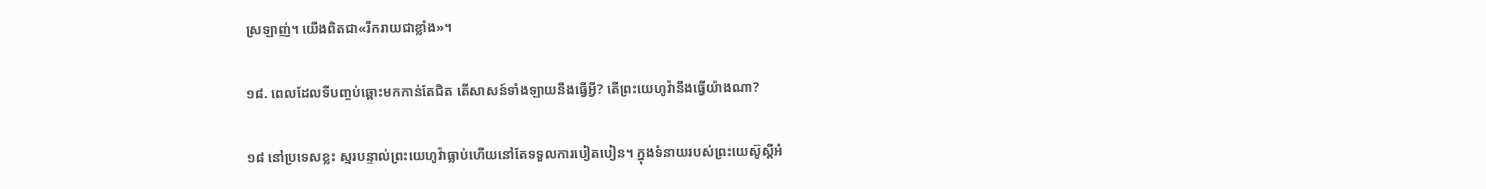ស្រឡាញ់។ យើងពិតជា«រីករាយជាខ្លាំង»។

១៨. ពេលដែលទីបញ្ចប់ឆ្ពោះមកកាន់តែជិត តើសាសន៍ទាំងឡាយនឹងធ្វើអ្វី? តើព្រះយេហូវ៉ានឹងធ្វើយ៉ាងណា?

១៨ នៅប្រទេសខ្លះ ស្មរបន្ទាល់ព្រះយេហូវ៉ាធ្លាប់ហើយនៅតែទទួលការបៀតបៀន។ ក្នុងទំនាយរបស់ព្រះយេស៊ូស្តីអំ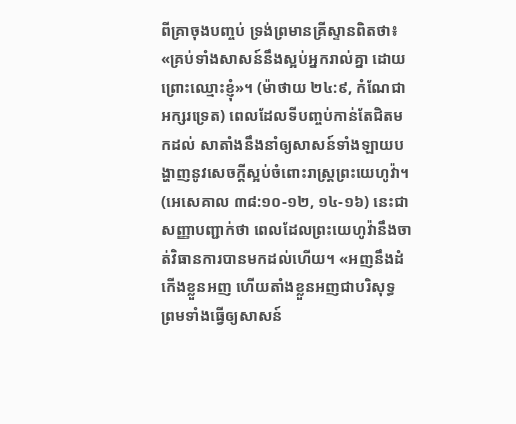ពីគ្រាចុងបញ្ចប់ ទ្រង់ព្រមានគ្រីស្ទានពិតថា៖ «គ្រប់ទាំងសាសន៍នឹងស្អប់អ្នករាល់គ្នា ដោយព្រោះឈ្មោះខ្ញុំ»។ (ម៉ាថាយ ២៤:៩, កំណែជាអក្សរទ្រេត) ពេលដែលទីបញ្ចប់កាន់តែជិតមកដល់ សាតាំងនឹងនាំឲ្យសាសន៍ទាំងឡាយបង្ហាញនូវសេចក្ដីស្អប់ចំពោះរាស្ត្រព្រះយេហូវ៉ា។ (អេសេគាល ៣៨:១០-១២, ១៤-១៦) នេះជាសញ្ញាបញ្ជាក់ថា ពេលដែលព្រះយេហូវ៉ានឹងចាត់វិធានការបានមកដល់ហើយ។ «អញនឹងដំកើងខ្លួនអញ ហើយតាំងខ្លួនអញជាបរិសុទ្ធ ព្រមទាំងធ្វើឲ្យសាសន៍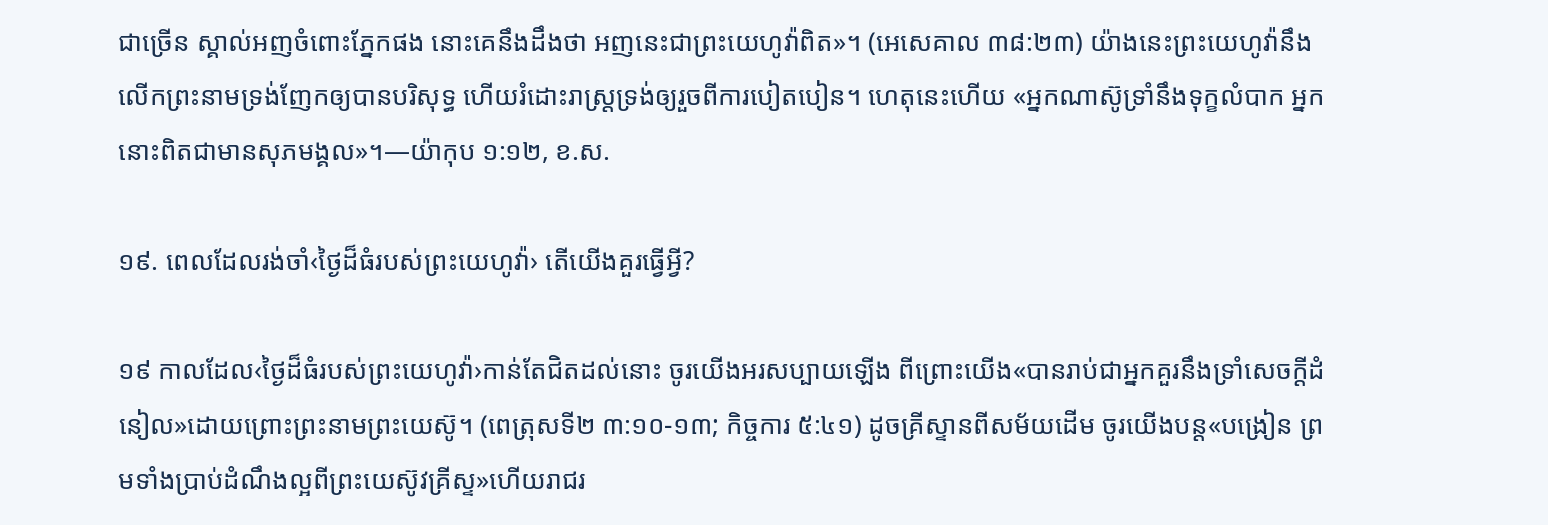ជាច្រើន ស្គាល់អញចំពោះភ្នែកផង នោះគេនឹងដឹងថា អញនេះជាព្រះយេហូវ៉ាពិត»។ (អេសេគាល ៣៨:២៣) យ៉ាងនេះព្រះយេហូវ៉ានឹងលើកព្រះនាមទ្រង់ញែកឲ្យបានបរិសុទ្ធ ហើយរំដោះរាស្ត្រទ្រង់ឲ្យរួចពីការបៀតបៀន។ ហេតុនេះហើយ «អ្នកណាស៊ូទ្រាំនឹងទុក្ខលំបាក អ្នកនោះពិតជាមានសុភមង្គល»។—យ៉ាកុប ១:១២, ខ.ស.

១៩. ពេលដែលរង់ចាំ‹ថ្ងៃដ៏ធំរបស់ព្រះយេហូវ៉ា› តើយើងគួរធ្វើអ្វី?

១៩ កាលដែល‹ថ្ងៃដ៏ធំរបស់ព្រះយេហូវ៉ា›កាន់តែជិតដល់នោះ ចូរយើងអរសប្បាយឡើង ពីព្រោះយើង«បានរាប់ជាអ្នកគួរនឹងទ្រាំសេចក្ដីដំនៀល»ដោយព្រោះព្រះនាមព្រះយេស៊ូ។ (ពេត្រុសទី២ ៣:១០-១៣; កិច្ចការ ៥:៤១) ដូចគ្រីស្ទានពីសម័យដើម ចូរយើងបន្ត«បង្រៀន ព្រមទាំងប្រាប់ដំណឹងល្អពីព្រះយេស៊ូវគ្រីស្ទ»ហើយរាជរ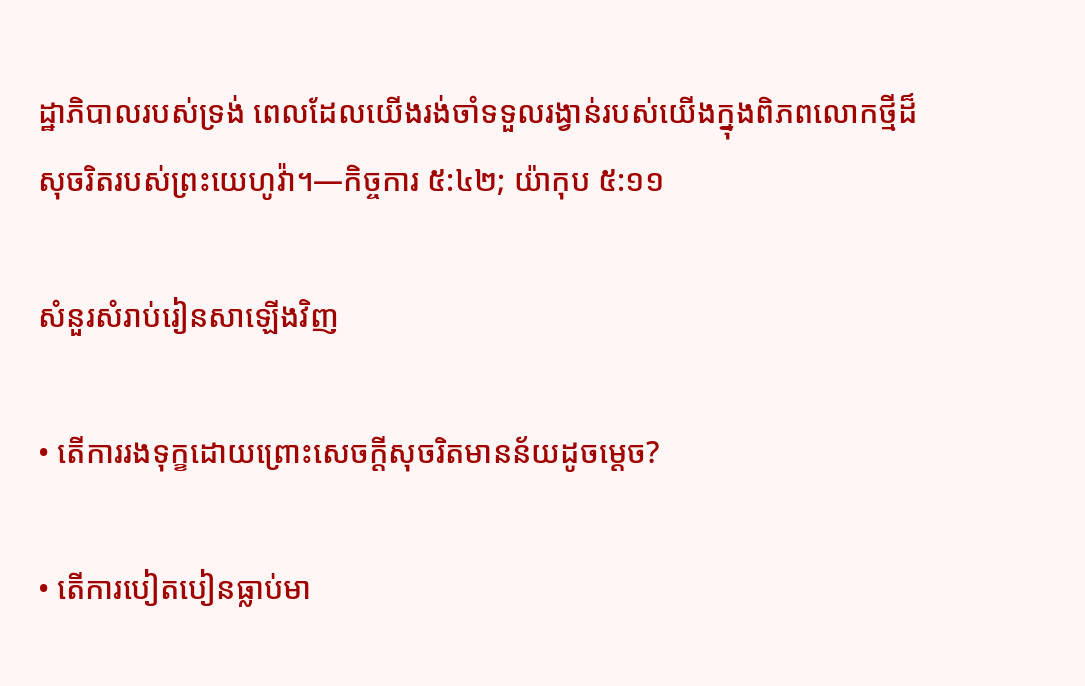ដ្ឋាភិបាលរបស់ទ្រង់ ពេលដែលយើងរង់ចាំទទួលរង្វាន់របស់យើងក្នុងពិភពលោកថ្មីដ៏សុចរិតរបស់ព្រះយេហូវ៉ា។—កិច្ចការ ៥:៤២; យ៉ាកុប ៥:១១

សំនួរសំរាប់រៀនសាឡើងវិញ

• តើការរងទុក្ខដោយព្រោះសេចក្ដីសុចរិតមានន័យដូចម្ដេច?

• តើការបៀតបៀនធ្លាប់មា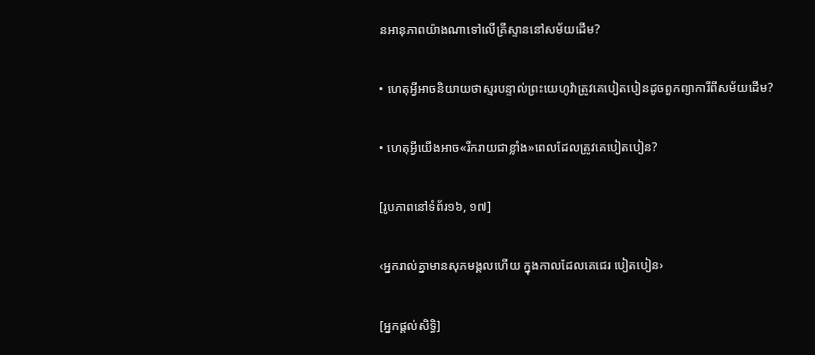នអានុភាពយ៉ាងណាទៅលើគ្រីស្ទាននៅសម័យដើម?

• ហេតុអ្វីអាចនិយាយថាស្មរបន្ទាល់ព្រះយេហូវ៉ាត្រូវគេបៀតបៀនដូចពួកព្យាការីពីសម័យដើម?

• ហេតុអ្វីយើងអាច«រីករាយជាខ្លាំង»ពេលដែលត្រូវគេបៀតបៀន?

[រូបភាពនៅទំព័រ១៦, ១៧]

‹អ្នករាល់គ្នាមានសុភមង្គលហើយ ក្នុងកាលដែលគេជេរ បៀតបៀន›

[អ្នកផ្ដល់សិទ្ធិ]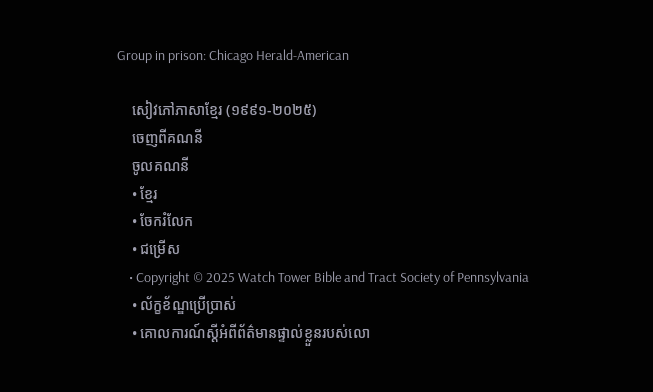Group in prison: Chicago Herald-American

    សៀវភៅភាសាខ្មែរ (១៩៩១-២០២៥)
    ចេញពីគណនី
    ចូលគណនី
    • ខ្មែរ
    • ចែករំលែក
    • ជម្រើស
    • Copyright © 2025 Watch Tower Bible and Tract Society of Pennsylvania
    • ល័ក្ខខ័ណ្ឌប្រើប្រាស់
    • គោលការណ៍ស្ដីអំពីព័ត៌មានផ្ទាល់ខ្លួនរបស់លោ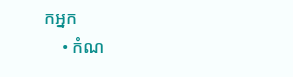កអ្នក
    • កំណ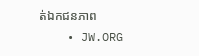ត់ឯកជនភាព
    • JW.ORG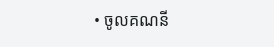• ចូលគណនី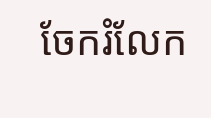ចែករំលែក